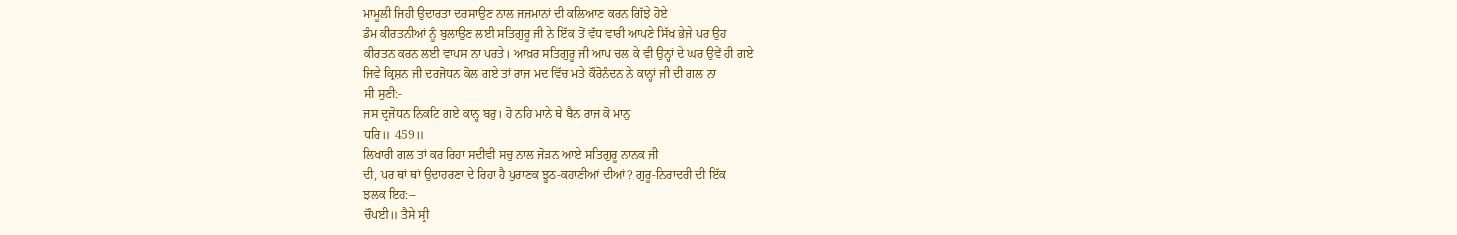ਮਾਮੂਲੀ ਜਿਹੀ ਉਦਾਰਤਾ ਦਰਸਾਉਣ ਨਾਲ ਜਜਮਾਨਾਂ ਦੀ ਕਲਿਆਣ ਕਰਨ ਗਿੱਝੇ ਹੋਏ
ਡੰਮ ਕੀਰਤਨੀਆਂ ਨੂੰ ਬੁਲਾਉਣ ਲਈ ਸਤਿਗੁਰੂ ਜੀ ਨੇ ਇੱਕ ਤੋਂ ਵੱਧ ਵਾਰੀ ਆਪਣੇ ਸਿੱਖ ਭੇਜੇ ਪਰ ਉਹ
ਕੀਰਤਨ ਕਰਨ ਲਈ ਵਾਪਸ ਨਾ ਪਰਤੇ। ਆਖ਼ਰ ਸਤਿਗੁਰੂ ਜੀ ਆਪ ਚਲ ਕੇ ਵੀ ਉਨ੍ਹਾਂ ਦੇ ਘਰ ਉਵੇਂ ਹੀ ਗਏ
ਜਿਵੇ ਕ੍ਰਿਸ਼ਨ ਜੀ ਦਰਜੋਧਨ ਕੋਲ ਗਏ ਤਾਂ ਰਾਜ ਮਦ ਵਿੱਚ ਮਤੇ ਕੌਰੋਨੰਦਨ ਨੇ ਕਾਨ੍ਹਾਂ ਜੀ ਦੀ ਗਲ ਨਾ
ਸੀ ਸੁਣੀ:-
ਜਸ ਦ੍ਰਜੋਧਨ ਨਿਕਟਿ ਗਏ ਕਾਨ੍ਹ ਬਰੁ। ਹੋ ਨਹਿ ਮਾਨੇ ਥੇ ਬੈਨ ਰਾਜ ਕੋ ਮਾਨੁ
ਧਰਿ॥ 459॥
ਲਿਖਾਰੀ ਗਲ ਤਾਂ ਕਰ ਰਿਹਾ ਸਦੀਵੀ ਸਚੁ ਨਾਲ ਜੋੜਨ ਆਏ ਸਤਿਗੁਰੂ ਨਾਨਕ ਜੀ
ਦੀ, ਪਰ ਥਾਂ ਥਾਂ ਉਦਾਹਰਣਾ ਦੇ ਰਿਹਾ ਹੈ ਪੁਰਾਣਕ ਝੂਠ-ਕਹਾਣੀਆਂ ਦੀਆਂ? ਗੁਰੂ-ਨਿਰਾਦਰੀ ਦੀ ਇੱਕ
ਝਲਕ ਇਹ:--
ਚੌਪਈ॥ ਤੈਸੇ ਸ੍ਰੀ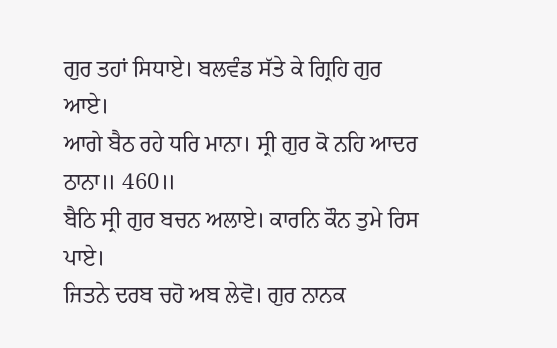ਗੁਰ ਤਹਾਂ ਸਿਧਾਏ। ਬਲਵੰਡ ਸੱਤੇ ਕੇ ਗ੍ਰਿਹਿ ਗੁਰ ਆਏ।
ਆਗੇ ਬੈਠ ਰਹੇ ਧਰਿ ਮਾਨਾ। ਸ੍ਰੀ ਗੁਰ ਕੋ ਨਹਿ ਆਦਰ ਠਾਨਾ॥ 460॥
ਬੈਠਿ ਸ੍ਰੀ ਗੁਰ ਬਚਨ ਅਲਾਏ। ਕਾਰਨਿ ਕੌਨ ਤੁਮੇ ਰਿਸ ਪਾਏ।
ਜਿਤਨੇ ਦਰਬ ਚਹੋ ਅਬ ਲੇਵੋ। ਗੁਰ ਨਾਨਕ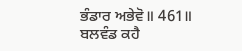ਭੰਡਾਰ ਅਭੇਵੋ॥ 461॥
ਬਲਵੰਡ ਕਹੈ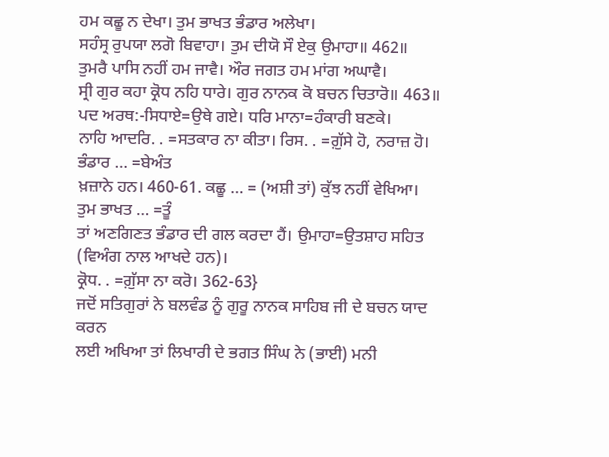ਹਮ ਕਛੂ ਨ ਦੇਖਾ। ਤੁਮ ਭਾਖਤ ਭੰਡਾਰ ਅਲੇਖਾ।
ਸਹੰਸ੍ਰ ਰੁਪਯਾ ਲਗੋ ਬਿਵਾਹਾ। ਤੁਮ ਦੀਯੋ ਸੌ ਏਕੁ ਉਮਾਹਾ॥ 462॥
ਤੁਮਰੈ ਪਾਸਿ ਨਹੀਂ ਹਮ ਜਾਵੈ। ਔਰ ਜਗਤ ਹਮ ਮਾਂਗ ਅਘਾਵੈ।
ਸ੍ਰੀ ਗੁਰ ਕਹਾ ਕ੍ਰੋਧ ਨਹਿ ਧਾਰੇ। ਗੁਰ ਨਾਨਕ ਕੋ ਬਚਨ ਚਿਤਾਰੋ॥ 463॥
ਪਦ ਅਰਥ:-ਸਿਧਾਏ=ਉਥੇ ਗਏ। ਧਰਿ ਮਾਨਾ=ਹੰਕਾਰੀ ਬਣਕੇ।
ਨਾਹਿ ਆਦਰਿ. . =ਸਤਕਾਰ ਨਾ ਕੀਤਾ। ਰਿਸ. . =ਗ਼ੁੱਸੇ ਹੋ, ਨਰਾਜ਼ ਹੋ। ਭੰਡਾਰ … =ਬੇਅੰਤ
ਖ਼ਜ਼ਾਨੇ ਹਨ। 460-61. ਕਛੂ … = (ਅਸ਼ੀ ਤਾਂ) ਕੁੱਝ ਨਹੀਂ ਵੇਖਿਆ। ਤੁਮ ਭਾਖਤ … =ਤੂੰ
ਤਾਂ ਅਣਗਿਣਤ ਭੰਡਾਰ ਦੀ ਗਲ ਕਰਦਾ ਹੈਂ। ਉਮਾਹਾ=ਉਤਸ਼ਾਹ ਸਹਿਤ (ਵਿਅੰਗ ਨਾਲ ਆਖਦੇ ਹਨ)।
ਕ੍ਰੋਧ. . =ਗ਼ੁੱਸਾ ਨਾ ਕਰੋ। 362-63}
ਜਦੋਂ ਸਤਿਗੁਰਾਂ ਨੇ ਬਲਵੰਡ ਨੂੰ ਗੁਰੂ ਨਾਨਕ ਸਾਹਿਬ ਜੀ ਦੇ ਬਚਨ ਯਾਦ ਕਰਨ
ਲਈ ਅਖਿਆ ਤਾਂ ਲਿਖਾਰੀ ਦੇ ਭਗਤ ਸਿੰਘ ਨੇ (ਭਾਈ) ਮਨੀ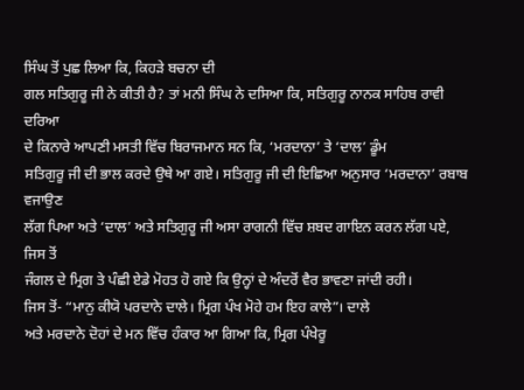ਸਿੰਘ ਤੋਂ ਪੁਛ ਲਿਆ ਕਿ, ਕਿਹੜੇ ਬਚਨਾ ਦੀ
ਗਲ ਸਤਿਗੁਰੂ ਜੀ ਨੇ ਕੀਤੀ ਹੈ? ਤਾਂ ਮਨੀ ਸਿੰਘ ਨੇ ਦਸਿਆ ਕਿ, ਸਤਿਗੁਰੂ ਨਾਨਕ ਸਾਹਿਬ ਰਾਵੀ ਦਰਿਆ
ਦੇ ਕਿਨਾਰੇ ਆਪਣੀ ਮਸਤੀ ਵਿੱਚ ਬਿਰਾਜਮਾਨ ਸਨ ਕਿ, ‘ਮਰਦਾਨਾ’ ਤੇ ‘ਦਾਲ’ ਡੂੰਮ
ਸਤਿਗੁਰੂ ਜੀ ਦੀ ਭਾਲ ਕਰਦੇ ਉਥੇ ਆ ਗਏ। ਸਤਿਗੁਰੂ ਜੀ ਦੀ ਇਛਿਆ ਅਨੁਸਾਰ ‘ਮਰਦਾਨਾ’ ਰਬਾਬ ਵਜਾਉਣ
ਲੱਗ ਪਿਆ ਅਤੇ ‘ਦਾਲ’ ਅਤੇ ਸਤਿਗੁਰੂ ਜੀ ਅਸਾ ਰਾਗਨੀ ਵਿੱਚ ਸ਼ਬਦ ਗਾਇਨ ਕਰਨ ਲੱਗ ਪਏ, ਜਿਸ ਤੋਂ
ਜੰਗਲ ਦੇ ਮ੍ਰਿਗ ਤੇ ਪੰਛੀ ਏਡੇ ਮੋਹਤ ਹੋ ਗਏ ਕਿ ਉਨ੍ਹਾਂ ਦੇ ਅੰਦਰੋਂ ਵੈਰ ਭਾਵਣਾ ਜਾਂਦੀ ਰਹੀ।
ਜਿਸ ਤੋਂ- “ਮਾਨੁ ਕੀਯੋ ਪਰਦਾਨੇ ਦਾਲੇ। ਮ੍ਰਿਗ ਪੰਖ ਮੋਹੇ ਹਮ ਇਹ ਕਾਲੇ”। ਦਾਲੇ
ਅਤੇ ਮਰਦਾਨੇ ਦੋਹਾਂ ਦੇ ਮਨ ਵਿੱਚ ਹੰਕਾਰ ਆ ਗਿਆ ਕਿ, ਮ੍ਰਿਗ ਪੰਖੇਰੂ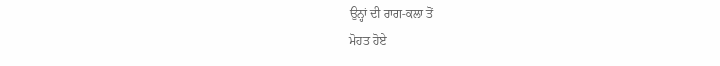ਉਨ੍ਹਾਂ ਦੀ ਰਾਗ-ਕਲਾ ਤੋਂ
ਮੋਹਤ ਹੋਏ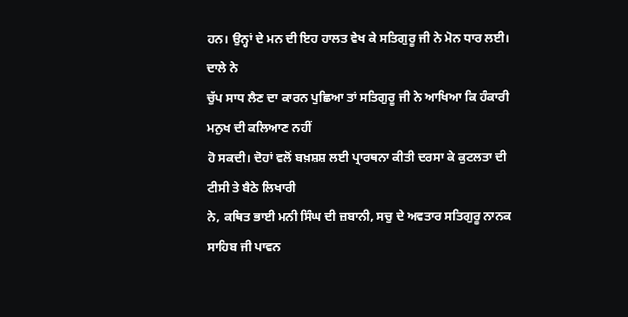ਹਨ। ਉਨ੍ਹਾਂ ਦੇ ਮਨ ਦੀ ਇਹ ਹਾਲਤ ਵੇਖ ਕੇ ਸਤਿਗੁਰੂ ਜੀ ਨੇ ਮੋਨ ਧਾਰ ਲਈ। ਦਾਲੇ ਨੇ
ਚੁੱਪ ਸਾਧ ਲੈਣ ਦਾ ਕਾਰਨ ਪੁਛਿਆ ਤਾਂ ਸਤਿਗੁਰੂ ਜੀ ਨੇ ਆਖਿਆ ਕਿ ਹੰਕਾਰੀ ਮਨੁਖ ਦੀ ਕਲਿਆਣ ਨਹੀਂ
ਹੋ ਸਕਦੀ। ਦੋਹਾਂ ਵਲੋਂ ਬਖ਼ਸ਼ਸ਼ ਲਈ ਪ੍ਰਾਰਥਨਾ ਕੀਤੀ ਦਰਸਾ ਕੇ ਕੁਟਲਤਾ ਦੀ ਟੀਸੀ ਤੇ ਬੈਠੇ ਲਿਖਾਰੀ
ਨੇ, ਕਥਿਤ ਭਾਈ ਮਨੀ ਸਿੰਘ ਦੀ ਜ਼ਬਾਨੀ, ਸਚੁ ਦੇ ਅਵਤਾਰ ਸਤਿਗੁਰੂ ਨਾਨਕ ਸਾਹਿਬ ਜੀ ਪਾਵਨ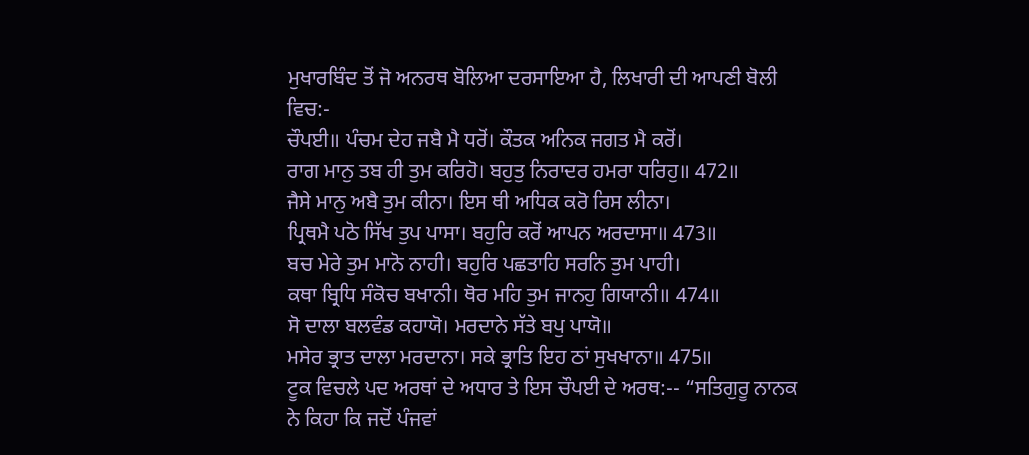ਮੁਖਾਰਬਿੰਦ ਤੋਂ ਜੋ ਅਨਰਥ ਬੋਲਿਆ ਦਰਸਾਇਆ ਹੈ, ਲਿਖਾਰੀ ਦੀ ਆਪਣੀ ਬੋਲੀ ਵਿਚ:-
ਚੌਪਈ॥ ਪੰਚਮ ਦੇਹ ਜਬੈ ਮੈ ਧਰੋਂ। ਕੌਤਕ ਅਨਿਕ ਜਗਤ ਮੈ ਕਰੋਂ।
ਰਾਗ ਮਾਨੁ ਤਬ ਹੀ ਤੁਮ ਕਰਿਹੋ। ਬਹੁਤੁ ਨਿਰਾਦਰ ਹਮਰਾ ਧਰਿਹੁ॥ 472॥
ਜੈਸੇ ਮਾਨੁ ਅਬੈ ਤੁਮ ਕੀਨਾ। ਇਸ ਥੀ ਅਧਿਕ ਕਰੋ ਰਿਸ ਲੀਨਾ।
ਪ੍ਰਿਥਮੈ ਪਠੋ ਸਿੱਖ ਤੁਪ ਪਾਸਾ। ਬਹੁਰਿ ਕਰੋਂ ਆਪਨ ਅਰਦਾਸਾ॥ 473॥
ਬਚ ਮੇਰੇ ਤੁਮ ਮਾਨੋ ਨਾਹੀ। ਬਹੁਰਿ ਪਛਤਾਹਿ ਸਰਨਿ ਤੁਮ ਪਾਹੀ।
ਕਥਾ ਬ੍ਰਿਧਿ ਸੰਕੋਚ ਬਖਾਨੀ। ਥੋਰ ਮਹਿ ਤੁਮ ਜਾਨਹੁ ਗਿਯਾਨੀ॥ 474॥
ਸੋ ਦਾਲਾ ਬਲਵੰਡ ਕਹਾਯੋ। ਮਰਦਾਨੇ ਸੱਤੇ ਬਪੁ ਪਾਯੋ॥
ਮਸੇਰ ਭ੍ਰਾਤ ਦਾਲਾ ਮਰਦਾਨਾ। ਸਕੇ ਭ੍ਰਾਤਿ ਇਹ ਠਾਂ ਸੁਖਖਾਨਾ॥ 475॥
ਟੂਕ ਵਿਚਲੇ ਪਦ ਅਰਥਾਂ ਦੇ ਅਧਾਰ ਤੇ ਇਸ ਚੌਪਈ ਦੇ ਅਰਥ:-- “ਸਤਿਗੁਰੂ ਨਾਨਕ
ਨੇ ਕਿਹਾ ਕਿ ਜਦੋਂ ਪੰਜਵਾਂ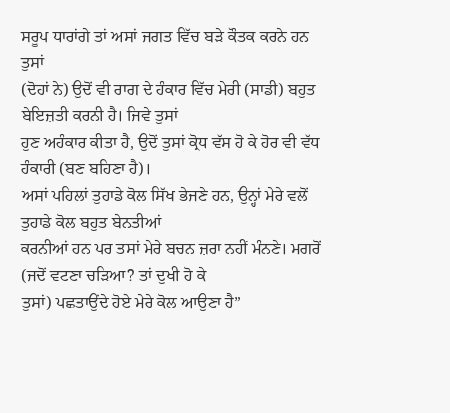ਸਰੂਪ ਧਾਰਾਂਗੇ ਤਾਂ ਅਸਾਂ ਜਗਤ ਵਿੱਚ ਬੜੇ ਕੌਤਕ ਕਰਨੇ ਹਨ ਤੁਸਾਂ
(ਦੋਹਾਂ ਨੇ) ਉਦੋਂ ਵੀ ਰਾਗ ਦੇ ਹੰਕਾਰ ਵਿੱਚ ਮੇਰੀ (ਸਾਡੀ) ਬਹੁਤ ਬੇਇਜ਼ਤੀ ਕਰਨੀ ਹੈ। ਜਿਵੇ ਤੁਸਾਂ
ਹੁਣ ਅਹੰਕਾਰ ਕੀਤਾ ਹੈ, ਉਦੋਂ ਤੁਸਾਂ ਕ੍ਰੋਧ ਵੱਸ ਹੋ ਕੇ ਹੋਰ ਵੀ ਵੱਧ ਹੰਕਾਰੀ (ਬਣ ਬਹਿਣਾ ਹੈ)।
ਅਸਾਂ ਪਹਿਲਾਂ ਤੁਹਾਡੇ ਕੋਲ ਸਿੱਖ ਭੇਜਣੇ ਹਨ, ਉਨ੍ਹਾਂ ਮੇਰੇ ਵਲੋਂ ਤੁਹਾਡੇ ਕੋਲ ਬਹੁਤ ਬੇਨਤੀਆਂ
ਕਰਨੀਆਂ ਹਨ ਪਰ ਤਸਾਂ ਮੇਰੇ ਬਚਨ ਜ਼ਰਾ ਨਹੀਂ ਮੰਨਣੇ। ਮਗਰੋਂ (ਜਦੋਂ ਵਟਣਾ ਚੜਿਆ? ਤਾਂ ਦੁਖੀ ਹੋ ਕੇ
ਤੁਸਾਂ) ਪਛਤਾਉਂਦੇ ਹੋਏ ਮੇਰੇ ਕੋਲ ਆਉਣਾ ਹੈ”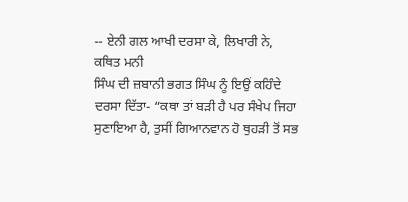-- ਏਨੀ ਗਲ ਆਖੀ ਦਰਸਾ ਕੇ, ਲਿਖਾਰੀ ਨੇ, ਕਥਿਤ ਮਨੀ
ਸਿੰਘ ਦੀ ਜ਼ਬਾਨੀ ਭਗਤ ਸਿੰਘ ਨੂੰ ਇਉਂ ਕਹਿੰਦੇ ਦਰਸਾ ਦਿੱਤਾ- “ਕਥਾ ਤਾਂ ਬੜੀ ਹੈ ਪਰ ਸੰਖੇਪ ਜਿਹਾ
ਸੁਣਾਇਆ ਹੈ, ਤੁਸੀਂ ਗਿਆਨਵਾਨ ਹੋ ਥੁਹੜੀ ਤੋਂ ਸਭ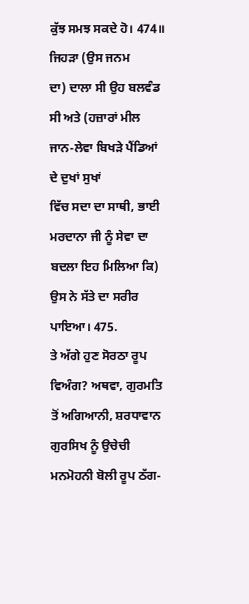ਕੁੱਝ ਸਮਝ ਸਕਦੇ ਹੋ। 474॥ ਜਿਹੜਾ (ਉਸ ਜਨਮ
ਦਾ) ਦਾਲਾ ਸੀ ਉਹ ਬਲਵੰਡ ਸੀ ਅਤੇ (ਹਜ਼ਾਰਾਂ ਮੀਲ ਜਾਨ-ਲੇਵਾ ਬਿਖੜੇ ਪੈਂਡਿਆਂ ਦੇ ਦੁਖਾਂ ਸੁਖਾਂ
ਵਿੱਚ ਸਦਾ ਦਾ ਸਾਥੀ, ਭਾਈ ਮਰਦਾਨਾ ਜੀ ਨੂੰ ਸੇਵਾ ਦਾ ਬਦਲਾ ਇਹ ਮਿਲਿਆ ਕਿ) ਉਸ ਨੇ ਸੱਤੇ ਦਾ ਸਰੀਰ
ਪਾਇਆ। 475.
ਤੇ ਅੱਗੇ ਹੁਣ ਸੋਰਠਾ ਰੂਪ ਵਿਅੰਗ? ਅਥਵਾ, ਗੁਰਮਤਿ ਤੋਂ ਅਗਿਆਨੀ, ਸ਼ਰਧਾਵਾਨ
ਗੁਰਸਿਖ ਨੂੰ ਉਚੇਚੀ ਮਨਮੋਹਨੀ ਬੋਲੀ ਰੂਪ ਠੱਗ-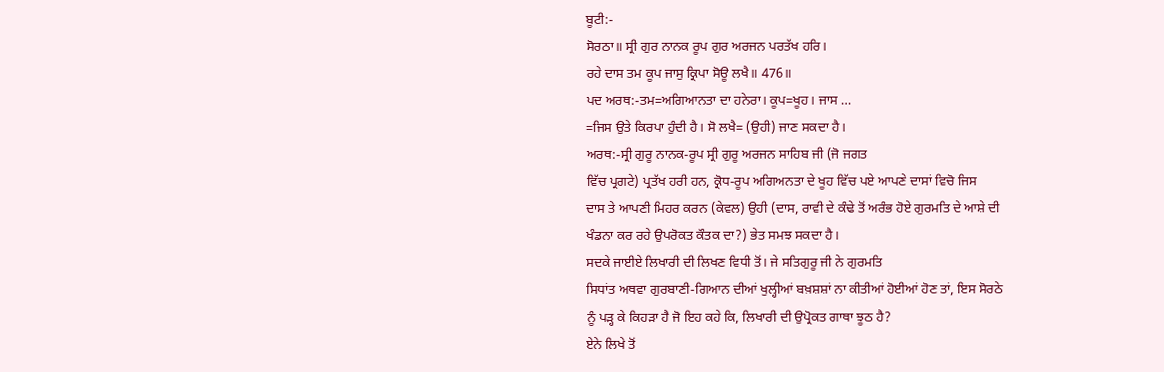ਬੂਟੀ:-
ਸੋਰਠਾ॥ ਸ੍ਰੀ ਗੁਰ ਨਾਨਕ ਰੂਪ ਗੁਰ ਅਰਜਨ ਪਰਤੱਖ ਹਰਿ।
ਰਹੇ ਦਾਸ ਤਮ ਕੂਪ ਜਾਸੁ ਕ੍ਰਿਪਾ ਸੋਊ ਲਖੈ॥ 476॥
ਪਦ ਅਰਥ:-ਤਮ=ਅਗਿਆਨਤਾ ਦਾ ਹਨੇਰਾ। ਕੂਪ=ਖੂਹ। ਜਾਸ …
=ਜਿਸ ਉਤੇ ਕਿਰਪਾ ਹੁੰਦੀ ਹੈ। ਸੋ ਲਖੈ= (ਉਹੀ) ਜਾਣ ਸਕਦਾ ਹੈ।
ਅਰਥ:-ਸ੍ਰੀ ਗੁਰੂ ਨਾਨਕ-ਰੂਪ ਸ੍ਰੀ ਗੁਰੂ ਅਰਜਨ ਸਾਹਿਬ ਜੀ (ਜੋ ਜਗਤ
ਵਿੱਚ ਪ੍ਰਗਟੇ) ਪ੍ਰਤੱਖ ਹਰੀ ਹਨ, ਕ੍ਰੋਧ-ਰੂਪ ਅਗਿਅਨਤਾ ਦੇ ਖੂਹ ਵਿੱਚ ਪਏ ਆਪਣੇ ਦਾਸਾਂ ਵਿਚੋ ਜਿਸ
ਦਾਸ ਤੇ ਆਪਣੀ ਮਿਹਰ ਕਰਨ (ਕੇਵਲ) ਉਹੀ (ਦਾਸ, ਰਾਵੀ ਦੇ ਕੰਢੇ ਤੋਂ ਅਰੰਭ ਹੋਏ ਗੁਰਮਤਿ ਦੇ ਆਸ਼ੇ ਦੀ
ਖੰਡਨਾ ਕਰ ਰਹੇ ਉਪਰੋਕਤ ਕੌਤਕ ਦਾ?) ਭੇਤ ਸਮਝ ਸਕਦਾ ਹੈ।
ਸਦਕੇ ਜਾਈਏ ਲਿਖਾਰੀ ਦੀ ਲਿਖਣ ਵਿਧੀ ਤੋਂ। ਜੇ ਸਤਿਗੁਰੂ ਜੀ ਨੇ ਗੁਰਮਤਿ
ਸਿਧਾਂਤ ਅਥਵਾ ਗੁਰਬਾਣੀ-ਗਿਆਨ ਦੀਆਂ ਖੁਲ੍ਹੀਆਂ ਬਖ਼ਸ਼ਸ਼ਾਂ ਨਾ ਕੀਤੀਆਂ ਹੋਈਆਂ ਹੋਣ ਤਾਂ, ਇਸ ਸੋਰਠੇ
ਨੂੰ ਪੜ੍ਹ ਕੇ ਕਿਹੜਾ ਹੈ ਜੋ ਇਹ ਕਹੇ ਕਿ, ਲਿਖਾਰੀ ਦੀ ਉਪ੍ਰੋਕਤ ਗਾਥਾ ਝੂਠ ਹੈ?
ਏਨੇ ਲਿਖੇ ਤੋਂ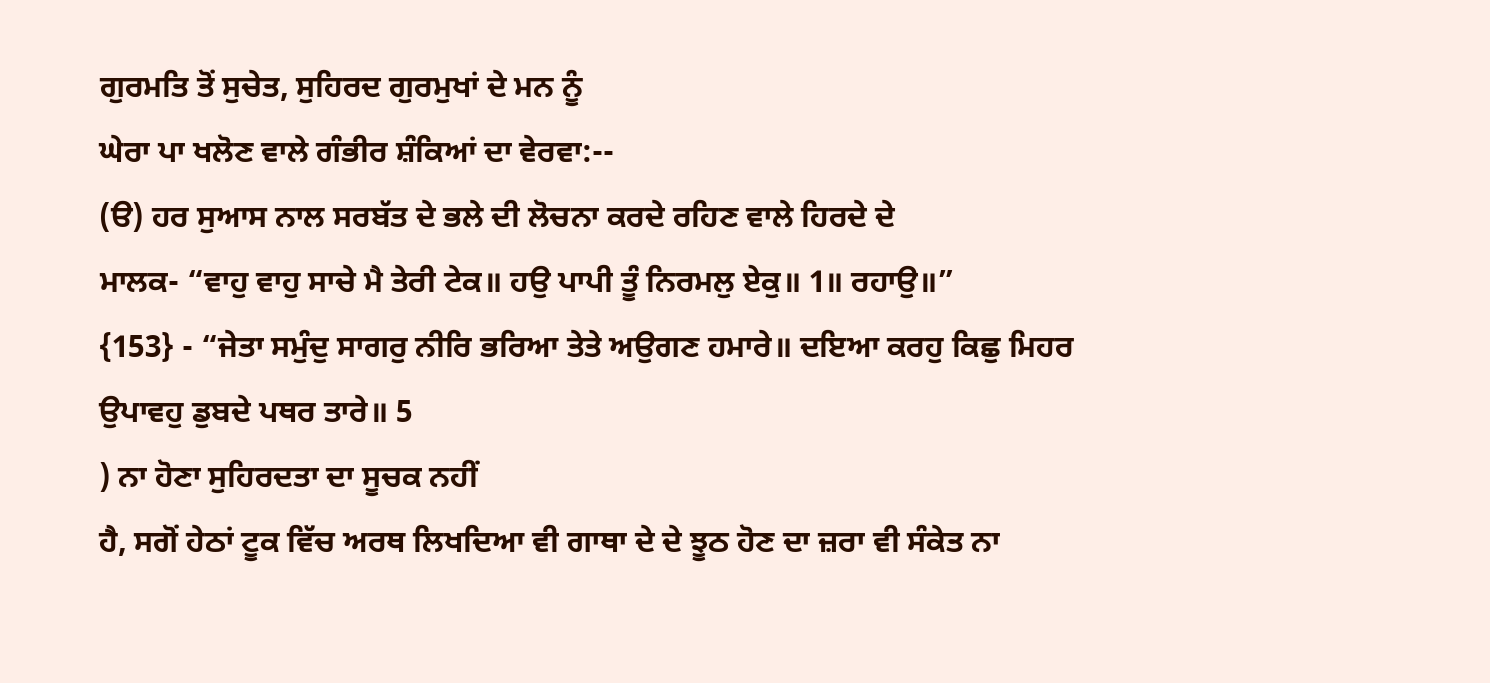ਗੁਰਮਤਿ ਤੋਂ ਸੁਚੇਤ, ਸੁਹਿਰਦ ਗੁਰਮੁਖਾਂ ਦੇ ਮਨ ਨੂੰ
ਘੇਰਾ ਪਾ ਖਲੋਣ ਵਾਲੇ ਗੰਭੀਰ ਸ਼ੰਕਿਆਂ ਦਾ ਵੇਰਵਾ:--
(ੳ) ਹਰ ਸੁਆਸ ਨਾਲ ਸਰਬੱਤ ਦੇ ਭਲੇ ਦੀ ਲੋਚਨਾ ਕਰਦੇ ਰਹਿਣ ਵਾਲੇ ਹਿਰਦੇ ਦੇ
ਮਾਲਕ- “ਵਾਹੁ ਵਾਹੁ ਸਾਚੇ ਮੈ ਤੇਰੀ ਟੇਕ॥ ਹਉ ਪਾਪੀ ਤੂੰ ਨਿਰਮਲੁ ਏਕੁ॥ 1॥ ਰਹਾਉ॥”
{153} - “ਜੇਤਾ ਸਮੁੰਦੁ ਸਾਗਰੁ ਨੀਰਿ ਭਰਿਆ ਤੇਤੇ ਅਉਗਣ ਹਮਾਰੇ॥ ਦਇਆ ਕਰਹੁ ਕਿਛੁ ਮਿਹਰ
ਉਪਾਵਹੁ ਡੁਬਦੇ ਪਥਰ ਤਾਰੇ॥ 5
) ਨਾ ਹੋਣਾ ਸੁਹਿਰਦਤਾ ਦਾ ਸੂਚਕ ਨਹੀਂ
ਹੈ, ਸਗੋਂ ਹੇਠਾਂ ਟੂਕ ਵਿੱਚ ਅਰਥ ਲਿਖਦਿਆ ਵੀ ਗਾਥਾ ਦੇ ਦੇ ਝੂਠ ਹੋਣ ਦਾ ਜ਼ਰਾ ਵੀ ਸੰਕੇਤ ਨਾ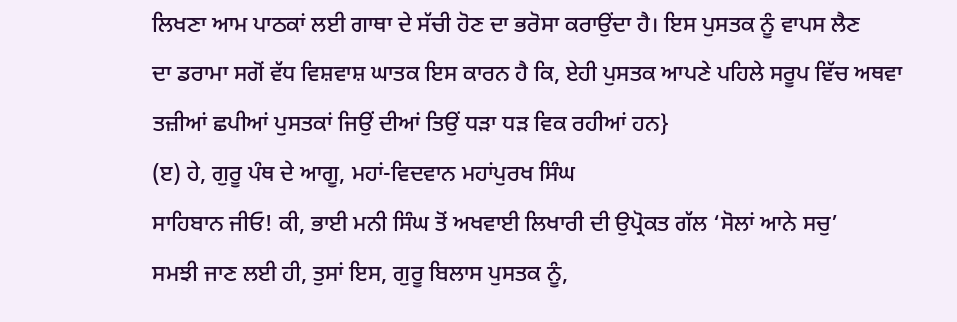ਲਿਖਣਾ ਆਮ ਪਾਠਕਾਂ ਲਈ ਗਾਥਾ ਦੇ ਸੱਚੀ ਹੋਣ ਦਾ ਭਰੋਸਾ ਕਰਾਉਂਦਾ ਹੈ। ਇਸ ਪੁਸਤਕ ਨੂੰ ਵਾਪਸ ਲੈਣ
ਦਾ ਡਰਾਮਾ ਸਗੋਂ ਵੱਧ ਵਿਸ਼ਵਾਸ਼ ਘਾਤਕ ਇਸ ਕਾਰਨ ਹੈ ਕਿ, ਏਹੀ ਪੁਸਤਕ ਆਪਣੇ ਪਹਿਲੇ ਸਰੂਪ ਵਿੱਚ ਅਥਵਾ
ਤਜ਼ੀਆਂ ਛਪੀਆਂ ਪੁਸਤਕਾਂ ਜਿਉਂ ਦੀਆਂ ਤਿਉਂ ਧੜਾ ਧੜ ਵਿਕ ਰਹੀਆਂ ਹਨ}
(ੲ) ਹੇ, ਗੁਰੂ ਪੰਥ ਦੇ ਆਗੂ, ਮਹਾਂ-ਵਿਦਵਾਨ ਮਹਾਂਪੁਰਖ ਸਿੰਘ
ਸਾਹਿਬਾਨ ਜੀਓ! ਕੀ, ਭਾਈ ਮਨੀ ਸਿੰਘ ਤੋਂ ਅਖਵਾਈ ਲਿਖਾਰੀ ਦੀ ਉਪ੍ਰੋਕਤ ਗੱਲ ‘ਸੋਲਾਂ ਆਨੇ ਸਚੁ’
ਸਮਝੀ ਜਾਣ ਲਈ ਹੀ, ਤੁਸਾਂ ਇਸ, ਗੁਰੂ ਬਿਲਾਸ ਪੁਸਤਕ ਨੂੰ,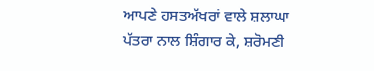ਆਪਣੇ ਹਸਤਅੱਖਰਾਂ ਵਾਲੇ ਸ਼ਲਾਘਾ
ਪੱਤਰਾ ਨਾਲ ਸ਼ਿੰਗਾਰ ਕੇ, ਸ਼ਰੋਮਣੀ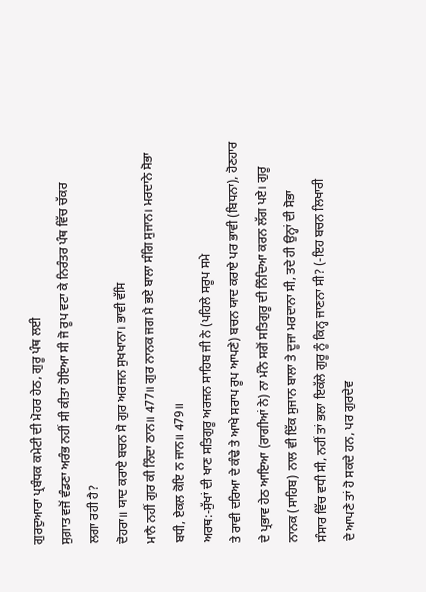ਗੁਰਦੁਆਰਾ ਪ੍ਰਬੰਧਕ ਕਮੇਟੀ ਦੀ ਮੋਹਰ ਹੇਠ, ਗੁਰੂ ਪੰਥ ਲਈ
ਸੁਗ਼ਾਤ ਵਜੋਂ ਵੰਡਣਾ ਅਰੰਭ ਨਹੀਂ ਸੀ ਕੀਤਾ ਹੋਇਆ ਸੀ ਜੋ ਰੂਪ ਵਟਾ ਕੇ ਨਿਰੰਤਰ ਪੰਥ ਵਿੱਚ ਚੱਕਰ
ਲਗਾ ਰਹੀ ਹੈ?
ਦੋਹਰਾ॥ ਯਾਦ ਕਰਾਏ ਬਚਨ ਸੋ ਗੁਰ ਅਰਜਨ ਸੁਖਖਾਨਾ। ਭਾਵੀ ਵੱਸਿ
ਮਾਨੈ ਨਹੀਂ ਗੁਰ ਕੀ ਨਿੰਦਾ ਠਾਨ॥ 477॥ ਗੁਰ ਨਾਨਕ ਜਗ ਮੈ ਭਏ ਬਾਲਾ ਸੰਗਿ ਸੁਜਾਨ। ਮਰਦਾਨੇ ਸੋਭਾ
ਬਧੀ, ਏਕਲ ਕੋਇ ਨ ਜਾਨ॥ 479॥
ਅਰਥ:-ਸੁੱਖਾਂ ਦੀ ਖਾਣ ਸਤਿਗੁਰੂ ਅਰਜਨ ਸਾਹਿਬ ਜੀ ਨੇ (ਪਹਿਲੇ ਸਰੂਪ ਸਮੇ
ਤੇ ਰਾਵੀ ਦਰਿਆ ਦੇ ਕੰਢੇ ਤੇ ਆਖੇ ਸਰਾਪ ਰੂਪ ਆਪਣੇ) ਬਚਨ ਯਾਦ ਕਰਾਏ ਪਰ ਭਾਵੀ (ਬਿਧਨਾ), ਹੋਣਹਾਰ
ਦੇ ਪ੍ਰਭਾਵ ਹੇਠ ਆਇਆ (ਰਾਗੀਆਂ ਨੇ) ਨਾ ਮੰਨੇ ਸਗੋਂ ਸਤਿਗੁਰੂ ਦੀ ਨਿੰਦਿਆ ਕਰਨ ਲੱਗ ਪਏ। ਗੁਰੂ
ਨਾਨਕ (ਸਾਹਿਬ) ਨਾਲ ਵੀ ਇੱਕ ਸੁਜਾਨ ਬਾਲਾ ਤੇ ਦੂਜਾ ਮਰਦਾਨਾ ਸੀ, ਤਦੇ ਹੀ ਉਨ੍ਹਾਂ ਦੀ ਸੋਭਾ
ਸੰਸਾਰ ਵਿੱਚ ਵਧੀ ਸੀ, ਨਹੀਂ ਤਾਂ ਭਲਾ ਇਕੱਲੇ ਗੁਰੂ ਨੂੰ ਕਿਨ੍ਹ ਜਾਣਨਾ ਸੀ? (-ਇਹ ਬਚਨ ਲਿਖਾਰੀ
ਦੇ ਆਪਣੇ ਤਾਂ ਹੋ ਸਕਦੇ ਹਨ, ਪਰ ਗੁਰਦੇਵ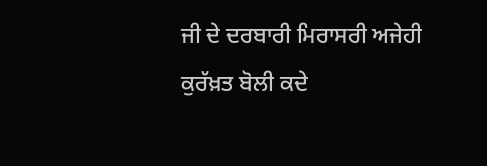ਜੀ ਦੇ ਦਰਬਾਰੀ ਮਿਰਾਸਰੀ ਅਜੇਹੀ ਕੁਰੱਖ਼ਤ ਬੋਲੀ ਕਦੇ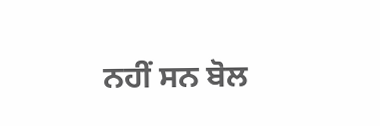ਨਹੀਂ ਸਨ ਬੋਲ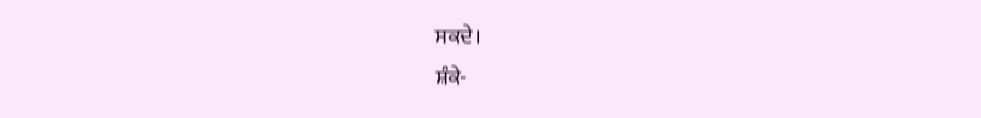ਸਕਦੇ।
ਸ਼ੰਕੇ-